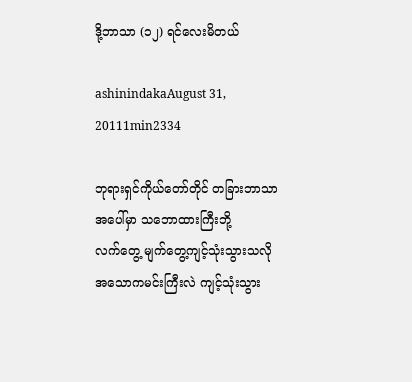ဒို့ဘာသာ (၁၂) ရင်လေးမိတယ်

ashinindakaAugust 31, 20111min2334

ဘုရားရှင်ကိုယ်တော်တိုင် တခြားဘာသာအပေါ်မှာ သဘောထားကြီးဘို့
လက်တွေ့ မျက်တွေ့ကျင့်သုံးသွားသလို
အသောကမင်းကြီးလဲ ကျင့်သုံးသွား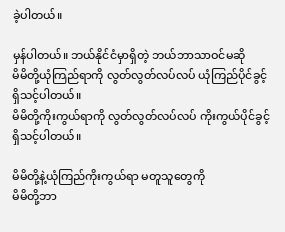ခဲ့ပါတယ်။

မှန်ပါတယ်။ ဘယ်နိုင်ငံမှာရှိတဲ့ ဘယ်ဘာသာဝင်မဆို
မိမိတို့ယုံကြည်ရာကို လွတ်လွတ်လပ်လပ် ယုံကြည်ပိုင်ခွင့် ရှိသင့်ပါတယ်။
မိမိတို့ကိုးကွယ်ရာကို လွတ်လွတ်လပ်လပ် ကိုးကွယ်ပိုင်ခွင့်ရှိသင့်ပါတယ်။

မိမိတို့နဲ့ယုံကြည်ကိုးကွယ်ရာ မတူသူတွေကို
မိမိတို့ဘာ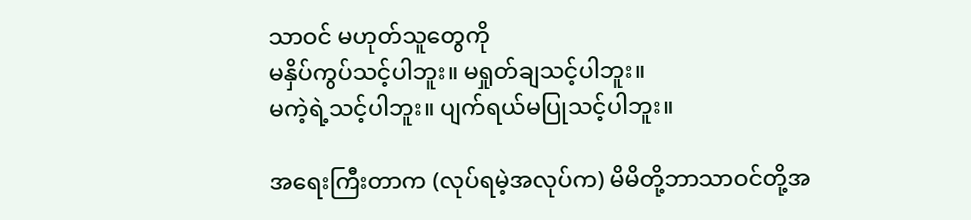သာဝင် မဟုတ်သူတွေကို
မနှိပ်ကွပ်သင့်ပါဘူး။ မရှုတ်ချသင့်ပါဘူး။
မကဲ့ရဲ့သင့်ပါဘူး။ ပျက်ရယ်မပြုသင့်ပါဘူး။

အရေးကြီးတာက (လုပ်ရမဲ့အလုပ်က) မိမိတို့ဘာသာဝင်တို့အ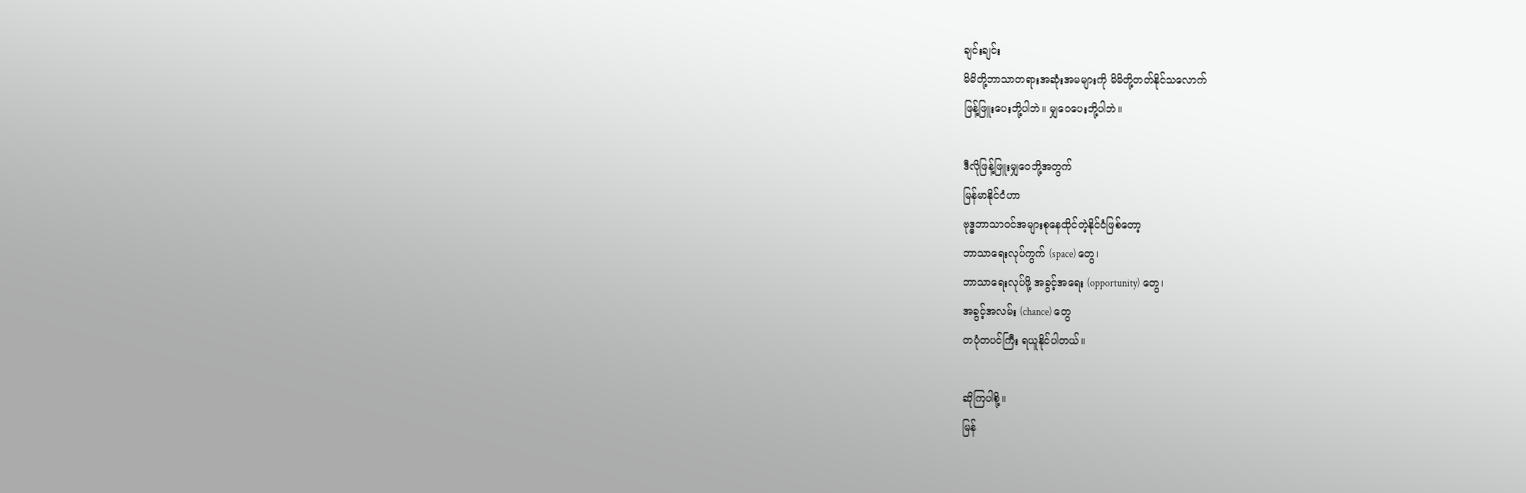ချင်းချင်း
မိမိတို့ဘာသာတရားအဆုံးအမများကို မိမိတို့တတ်နိုင်သလောက်
ဖြန့်ဖြူးပေးဘို့ပါဘဲ။ မျှဝေပေးဘို့ပါဘဲ။

ဒီလိုဖြန့်ဖြူးမျှဝေဘို့အတွက်
မြန်မာနိုင်ငံဟာ
ဗုဒ္ဓဘာသာဝင်အများစုနေထိုင်တဲ့နိုင်ငံဖြစ်တော့
ဘာသာရေးလုပ်ကွက် (space) တွေ၊
ဘာသာရေးလုပ်ဖို့ အခွင့်အရေး (opportunity) တွေ၊
အခွင့်အလမ်း (chance) တွေ
တပုံတပင်ကြီး ရယူနိုင်ပါတယ်။

ဆိုကြပါစို့။
မြန်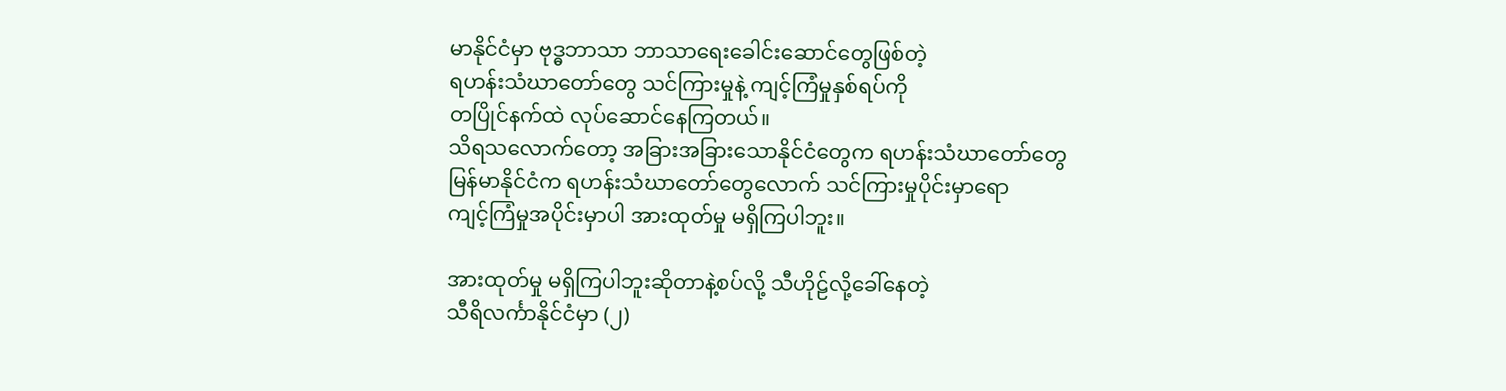မာနိုင်ငံမှာ ဗုဒ္ဓဘာသာ ဘာသာရေးခေါင်းဆောင်တွေဖြစ်တဲ့
ရဟန်းသံဃာတော်တွေ သင်ကြားမှုနဲ့ ကျင့်ကြံမှုနှစ်ရပ်ကို
တပြိုင်နက်ထဲ လုပ်ဆောင်နေကြတယ်။
သိရသလောက်တော့ အခြားအခြားသောနိုင်ငံတွေက ရဟန်းသံဃာတော်တွေ
မြန်မာနိုင်ငံက ရဟန်းသံဃာတော်တွေလောက် သင်ကြားမှုပိုင်းမှာရော
ကျင့်ကြံမှုအပိုင်းမှာပါ အားထုတ်မှု မရှိကြပါဘူး။

အားထုတ်မှု မရှိကြပါဘူးဆိုတာနဲ့စပ်လို့ သီဟိုဠ်လို့ခေါ်နေတဲ့
သီရိလင်္ကာနိုင်ငံမှာ (၂)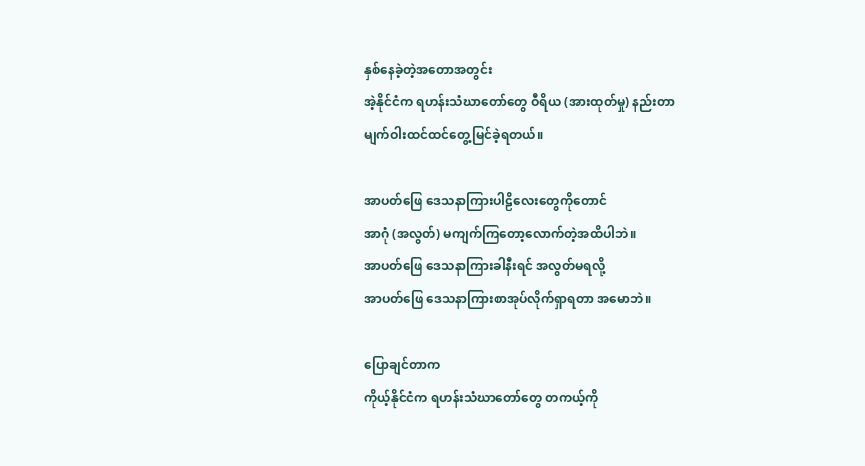နှစ်နေခဲ့တဲ့အတောအတွင်း
အဲ့နိုင်ငံက ရဟန်းသံဃာတော်တွေ ဝီရိယ (အားထုတ်မှု) နည်းတာ
မျက်ဝါးထင်ထင်တွေ့မြင်ခဲ့ရတယ်။

အာပတ်ဖြေ ဒေသနာကြားပါဠိလေးတွေကိုတောင်
အာဂုံ (အလွတ်) မကျက်ကြတော့လောက်တဲ့အထိပါဘဲ။
အာပတ်ဖြေ ဒေသနာကြားခါနီးရင် အလွတ်မရလို့
အာပတ်ဖြေ ဒေသနာကြားစာအုပ်လိုက်ရှာရတာ အမောဘဲ။

ပြောချင်တာက
ကိုယ့်နိုင်ငံက ရဟန်းသံဃာတော်တွေ တကယ့်ကို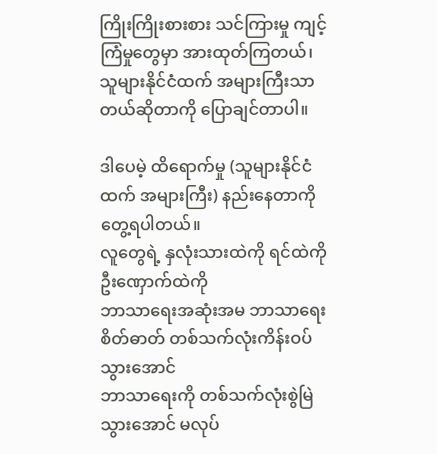ကြိုးကြိုးစားစား သင်ကြားမှု ကျင့်ကြံမှုတွေမှာ အားထုတ်ကြတယ်၊
သူများနိုင်ငံထက် အများကြီးသာတယ်ဆိုတာကို ပြောချင်တာပါ။

ဒါပေမဲ့ ထိရောက်မှု (သူများနိုင်ငံထက် အများကြီး) နည်းနေတာကို တွေ့ရပါတယ်။
လူတွေရဲ့ နှလုံးသားထဲကို ရင်ထဲကို ဦးဏှောက်ထဲကို
ဘာသာရေးအဆုံးအမ ဘာသာရေးစိတ်ဓာတ် တစ်သက်လုံးကိန်းဝပ်သွားအောင်
ဘာသာရေးကို တစ်သက်လုံးစွဲမြဲသွားအောင် မလုပ်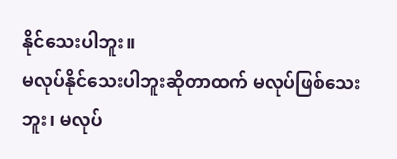နိုင်သေးပါဘူး။
မလုပ်နိုင်သေးပါဘူးဆိုတာထက် မလုပ်ဖြစ်သေးဘူး၊ မလုပ်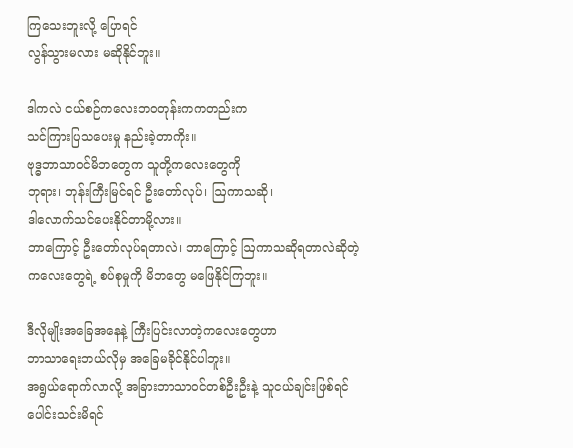ကြသေးဘူးလို့ ပြောရင်
လွန်သွားမလား မဆိုနိုင်ဘူး။

ဒါကလဲ ငယ်စဉ်ကလေးဘဝတုန်းကကတည်းက
သင်ကြားပြသပေးမှု နည်းခဲ့တာကိုး။
ဗုဒ္ဓဘာသာဝင်မိဘတွေက သူတို့ကလေးတွေကို
ဘုရား၊ ဘုန်းကြီးမြင်ရင် ဦးတော်လုပ်၊ ဩကာသဆို၊
ဒါလောက်သင်ပေးနိုင်တာမို့လား။
ဘာကြောင့် ဦးတော်လုပ်ရတာလဲ၊ ဘာကြောင့် ဩကာသဆိုရတာလဲဆိုတဲ့
ကလေးတွေရဲ့ စပ်စုမှုကို မိဘတွေ မဖြေနိုင်ကြဘူး။

ဒီလိုမျိုးအခြေအနေနဲ့ ကြီးပြင်းလာတဲ့ကလေးတွေဟာ
ဘာသာရေးဘယ်လိုမှ အခြေမခိုင်နိုင်ပါဘူး။
အရွယ်ရောက်လာလို့ အခြားဘာသာဝင်တစ်ဦးဦးနဲ့ သူငယ်ချင်းဖြစ်ရင်
ပေါင်းသင်းမိရင်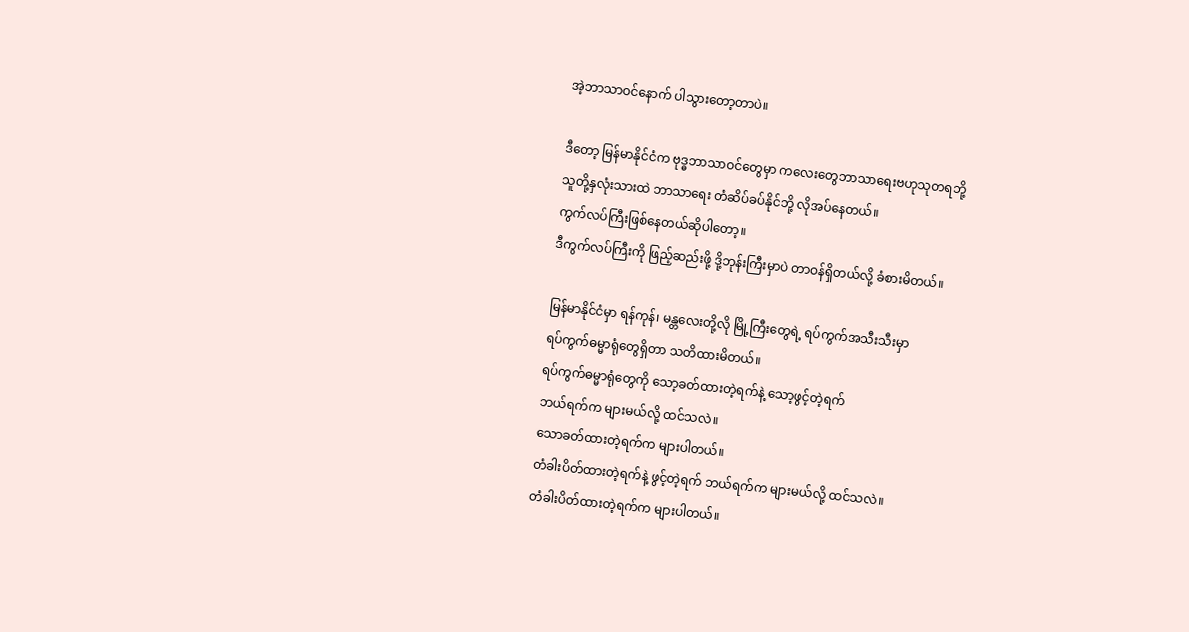အဲ့ဘာသာဝင်နောက် ပါသွားတော့တာပဲ။

ဒီတော့ မြန်မာနိုင်ငံက ဗုဒ္ဓဘာသာဝင်တွေမှာ ကလေးတွေဘာသာရေးဗဟုသုတရဘို့
သူတို့နှလုံးသားထဲ ဘာသာရေး တံဆိပ်ခပ်နိုင်ဘို့ လိုအပ်နေတယ်။
ကွက်လပ်ကြီးဖြစ်နေတယ်ဆိုပါတော့။
ဒီကွက်လပ်ကြီးကို ဖြည့်ဆည်းဖို့ ဒို့ဘုန်းကြီးမှာပဲ တာဝန်ရှိတယ်လို့ ခံစားမိတယ်။

မြန်မာနိုင်ငံမှာ ရန်ကုန်၊ မန္တလေးတို့လို မြို့ကြီးတွေရဲ့ ရပ်ကွက်အသီးသီးမှာ
ရပ်ကွက်ဓမ္မာရုံတွေရှိတာ သတိထားမိတယ်။
ရပ်ကွက်ဓမ္မာရုံတွေကို သော့ခတ်ထားတဲ့ရက်နဲ့ သော့ဖွင့်တဲ့ရက်
ဘယ်ရက်က များမယ်လို့ ထင်သလဲ။
သောခတ်ထားတဲ့ရက်က များပါတယ်။
တံခါးပိတ်ထားတဲ့ရက်နဲ့ ဖွင့်တဲ့ရက် ဘယ်ရက်က များမယ်လို့ ထင်သလဲ။
တံခါးပိတ်ထားတဲ့ရက်က များပါတယ်။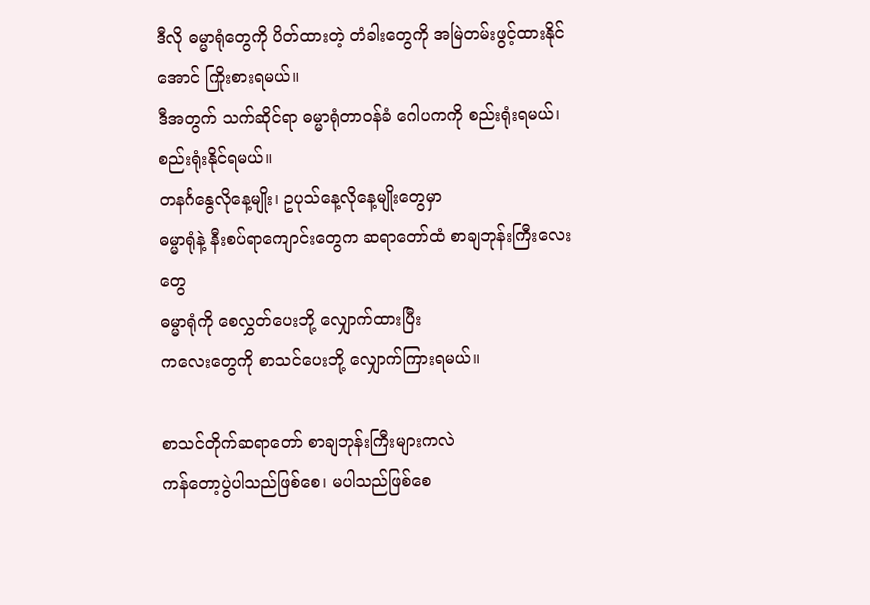ဒီလို ဓမ္မာရုံတွေကို ပိတ်ထားတဲ့ တံခါးတွေကို အမြဲတမ်းဖွင့်ထားနိုင်အောင် ကြိုးစားရမယ်။
ဒီအတွက် သက်ဆိုင်ရာ ဓမ္မာရုံတာဝန်ခံ ဂေါပကကို စည်းရုံးရမယ်၊ စည်းရုံးနိုင်ရမယ်။
တနင်္ဂနွေလိုနေ့မျိုး၊ ဥပုသ်နေ့လိုနေ့မျိုးတွေမှာ
ဓမ္မာရုံနဲ့ နီးစပ်ရာကျောင်းတွေက ဆရာတော်ထံ စာချဘုန်းကြီးလေးတွေ
ဓမ္မာရုံကို စေလွှတ်ပေးဘို့ လျှောက်ထားပြီး
ကလေးတွေကို စာသင်ပေးဘို့ လျှောက်ကြားရမယ်။

စာသင်တိုက်ဆရာတော် စာချဘုန်းကြီးများကလဲ
ကန်တော့ပွဲပါသည်ဖြစ်စေ၊ မပါသည်ဖြစ်စေ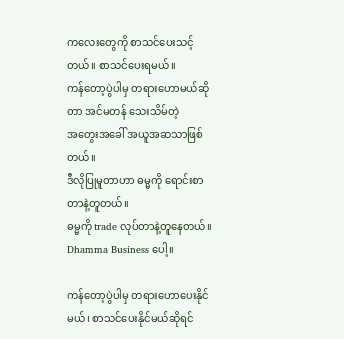ကလေးတွေကို စာသင်ပေးသင့်တယ်။ စာသင်ပေးရမယ်။
ကန်တော့ပွဲပါမှ တရားဟောမယ်ဆိုတာ အင်မတန် သေးသိမ်တဲ့
အတွေးအခေါ် အယူအဆသာဖြစ်တယ်။
ဒီလိုပြုမူတာဟာ ဓမ္မကို ရောင်းစာတာနဲ့တူတယ်။
ဓမ္မကို trade လုပ်တာနဲ့တူနေတယ်။ Dhamma Business ပေါ့။

ကန်တော့ပွဲပါမှ တရားဟောပေးနိုင်မယ်၊ စာသင်ပေးနိုင်မယ်ဆိုရင်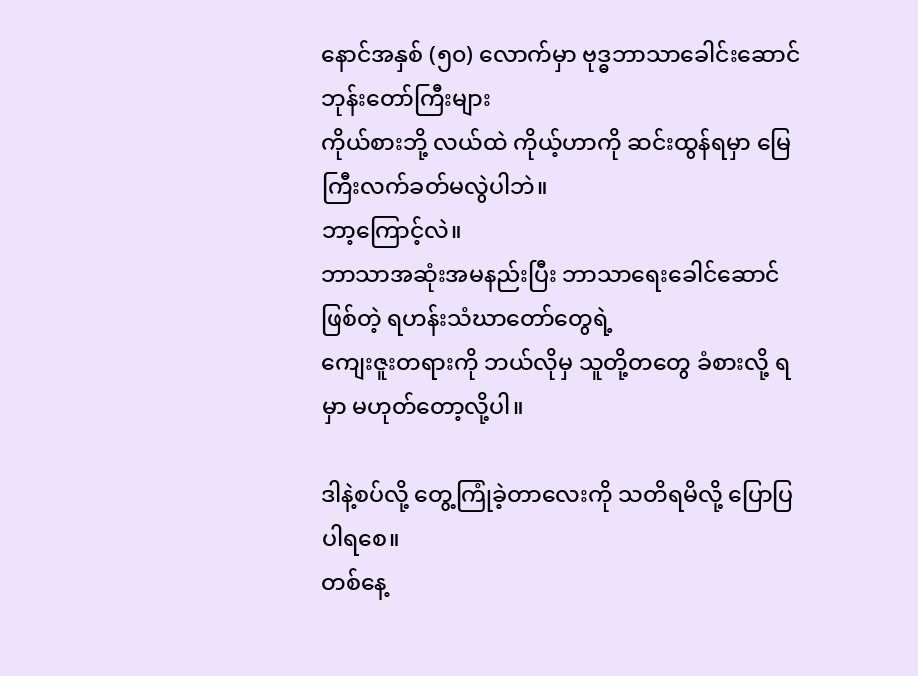နောင်အနှစ် (၅၀) လောက်မှာ ဗုဒ္ဓဘာသာခေါင်းဆောင်ဘုန်းတော်ကြီးများ
ကိုယ်စားဘို့ လယ်ထဲ ကိုယ့်ဟာကို ဆင်းထွန်ရမှာ မြေကြီးလက်ခတ်မလွဲပါဘဲ။
ဘာ့ကြောင့်လဲ။
ဘာသာအဆုံးအမနည်းပြီး ဘာသာရေးခေါင်ဆောင်ဖြစ်တဲ့ ရဟန်းသံဃာတော်တွေရဲ့
ကျေးဇူးတရားကို ဘယ်လိုမှ သူတို့တတွေ ခံစားလို့ ရမှာ မဟုတ်တော့လို့ပါ။

ဒါနဲ့စပ်လို့ တွေ့ကြုံခဲ့တာလေးကို သတိရမိလို့ ပြောပြပါရစေ။
တစ်နေ့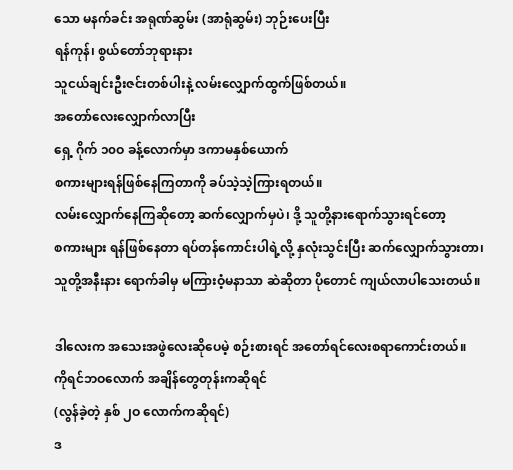သော မနက်ခင်း အရုဏ်ဆွမ်း (အာရုံဆွမ်း) ဘုဉ်းပေးပြီး
ရန်ကုန်၊ စွယ်တော်ဘုရားနား
သူငယ်ချင်းဦးဇင်းတစ်ပါးနဲ့ လမ်းလျှောက်ထွက်ဖြစ်တယ်။
အတော်လေးလျှောက်လာပြီး
ရှေ့ ဂိုက် ၁၀ဝ ခန့်လောက်မှာ ဒကာမနှစ်ယောက်
စကားများရန်ဖြစ်နေကြတာကို ခပ်သဲ့သဲ့ကြားရတယ်။
လမ်းလျှောက်နေကြဆိုတော့ ဆက်လျှောက်မှပဲ၊ ဒို့ သူတို့နားရောက်သွားရင်တော့
စကားများ ရန်ဖြစ်နေတာ ရပ်တန်ကောင်းပါရဲ့လို့ နှလုံးသွင်းပြီး ဆက်လျှောက်သွားတာ၊
သူတို့အနီးနား ရောက်ခါမှ မကြားဝံ့မနာသာ ဆဲဆိုတာ ပိုတောင် ကျယ်လာပါသေးတယ်။

ဒါလေးက အသေးအဖွဲလေးဆိုပေမဲ့ စဉ်းစားရင် အတော်ရင်လေးစရာကောင်းတယ်။
ကိုရင်ဘဝလောက် အချိန်တွေတုန်းကဆိုရင်
(လွန်ခဲ့တဲ့ နှစ် ၂ဝ လောက်ကဆိုရင်)
ဒ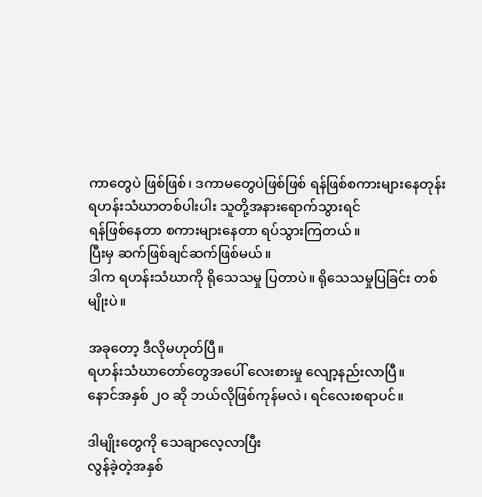ကာတွေပဲ ဖြစ်ဖြစ်၊ ဒကာမတွေပဲဖြစ်ဖြစ် ရန်ဖြစ်စကားများနေတုန်း
ရဟန်းသံဃာတစ်ပါးပါး သူတို့အနားရောက်သွားရင်
ရန်ဖြစ်နေတာ စကားများနေတာ ရပ်သွားကြတယ်။
ပြီးမှ ဆက်ဖြစ်ချင်ဆက်ဖြစ်မယ်။
ဒါက ရဟန်းသံဃာကို ရိုသေသမှု ပြတာပဲ။ ရိုသေသမှုပြခြင်း တစ်မျိုးပဲ။

အခုတော့ ဒီလိုမဟုတ်ပြီ။
ရဟန်းသံဃာတော်တွေအပေါ် လေးစားမှု လျော့နည်းလာပြီ။
နောင်အနှစ် ၂ဝ ဆို ဘယ်လိုဖြစ်ကုန်မလဲ၊ ရင်လေးစရာပင်။

ဒါမျိုးတွေကို သေချာလေ့လာပြီး
လွန်ခဲ့တဲ့အနှစ်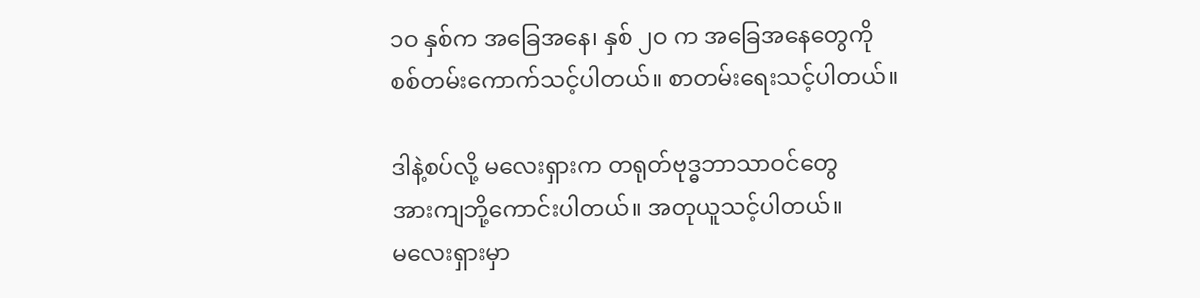၁ဝ နှစ်က အခြေအနေ၊ နှစ် ၂ဝ က အခြေအနေတွေကို
စစ်တမ်းကောက်သင့်ပါတယ်။ စာတမ်းရေးသင့်ပါတယ်။

ဒါနဲ့စပ်လို့ မလေးရှားက တရုတ်ဗုဒ္ဓဘာသာဝင်တွေ
အားကျဘို့ကောင်းပါတယ်။ အတုယူသင့်ပါတယ်။
မလေးရှားမှာ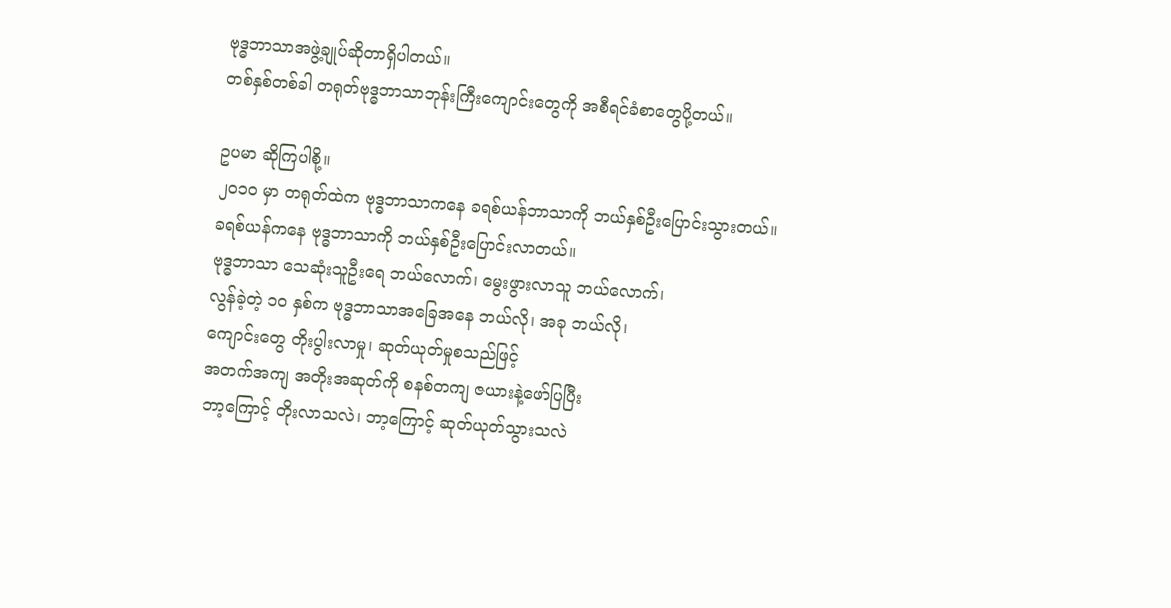ဗုဒ္ဓဘာသာအဖွဲ့ချုပ်ဆိုတာရှိပါတယ်။
တစ်နှစ်တစ်ခါ တရုတ်ဗုဒ္ဓဘာသာဘုန်းကြီးကျောင်းတွေကို အစီရင်ခံစာတွေပို့တယ်။

ဥပမာ ဆိုကြပါစို့။
၂၀၁ဝ မှာ တရုတ်ထဲက ဗုဒ္ဓဘာသာကနေ ခရစ်ယန်ဘာသာကို ဘယ်နှစ်ဦးပြောင်းသွားတယ်။
ခရစ်ယန်ကနေ ဗုဒ္ဓဘာသာကို ဘယ်နှစ်ဦးပြောင်းလာတယ်။
ဗုဒ္ဓဘာသာ သေဆုံးသူဦးရေ ဘယ်လောက်၊ မွေးဖွားလာသူ ဘယ်လောက်၊
လွန်ခဲ့တဲ့ ၁ဝ နှစ်က ဗုဒ္ဓဘာသာအခြေအနေ ဘယ်လို၊ အခု ဘယ်လို၊
ကျောင်းတွေ တိုးပွါးလာမှု၊ ဆုတ်ယုတ်မှုစသည်ဖြင့်
အတက်အကျ အတိုးအဆုတ်ကို စနစ်တကျ ဇယားနဲ့ဖော်ပြပြီး
ဘာ့ကြောင့် တိုးလာသလဲ၊ ဘာ့ကြောင့် ဆုတ်ယုတ်သွားသလဲ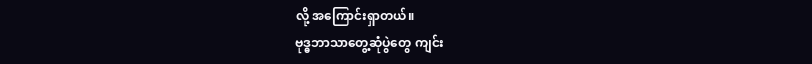လို့ အကြောင်းရှာတယ်။
ဗုဒ္ဓဘာသာတွေ့ဆုံပွဲတွေ ကျင်း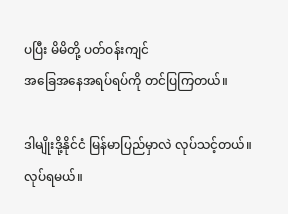ပပြီး မိမိတို့ ပတ်ဝန်းကျင်
အခြေအနေအရပ်ရပ်ကို တင်ပြကြတယ်။

ဒါမျိုးဒို့နိုင်ငံ မြန်မာပြည်မှာလဲ လုပ်သင့်တယ်။ လုပ်ရမယ်။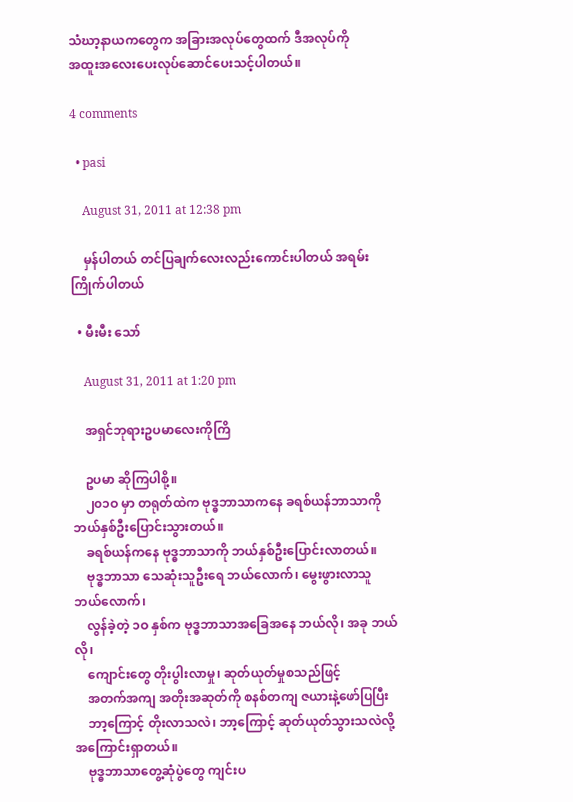သံဃာ့နာယကတွေက အခြားအလုပ်တွေထက် ဒီအလုပ်ကို
အထူးအလေးပေးလုပ်ဆောင်ပေးသင့်ပါတယ်။

4 comments

  • pasi

    August 31, 2011 at 12:38 pm

    မှန်ပါတယ် တင်ပြချက်လေးလည်းကောင်းပါတယ် အရမ်းကြိုက်ပါတယ်

  • မီးမီး သော်

    August 31, 2011 at 1:20 pm

    အရှင်ဘုရားဥပမာလေးကိုကြိ

    ဥပမာ ဆိုကြပါစို့။
    ၂၀၁ဝ မှာ တရုတ်ထဲက ဗုဒ္ဓဘာသာကနေ ခရစ်ယန်ဘာသာကို ဘယ်နှစ်ဦးပြောင်းသွားတယ်။
    ခရစ်ယန်ကနေ ဗုဒ္ဓဘာသာကို ဘယ်နှစ်ဦးပြောင်းလာတယ်။
    ဗုဒ္ဓဘာသာ သေဆုံးသူဦးရေ ဘယ်လောက်၊ မွေးဖွားလာသူ ဘယ်လောက်၊
    လွန်ခဲ့တဲ့ ၁ဝ နှစ်က ဗုဒ္ဓဘာသာအခြေအနေ ဘယ်လို၊ အခု ဘယ်လို၊
    ကျောင်းတွေ တိုးပွါးလာမှု၊ ဆုတ်ယုတ်မှုစသည်ဖြင့်
    အတက်အကျ အတိုးအဆုတ်ကို စနစ်တကျ ဇယားနဲ့ဖော်ပြပြီး
    ဘာ့ကြောင့် တိုးလာသလဲ၊ ဘာ့ကြောင့် ဆုတ်ယုတ်သွားသလဲလို့ အကြောင်းရှာတယ်။
    ဗုဒ္ဓဘာသာတွေ့ဆုံပွဲတွေ ကျင်းပ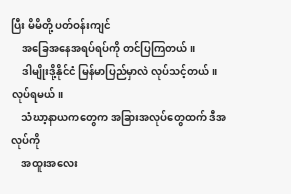ပြီး မိမိတို့ ပတ်ဝန်းကျင်
    အခြေအနေအရပ်ရပ်ကို တင်ပြကြတယ်။
    ဒါမျိုးဒို့နိုင်ငံ မြန်မာပြည်မှာလဲ လုပ်သင့်တယ်။ လုပ်ရမယ်။
    သံဃာ့နာယကတွေက အခြားအလုပ်တွေထက် ဒီအလုပ်ကို
    အထူးအလေး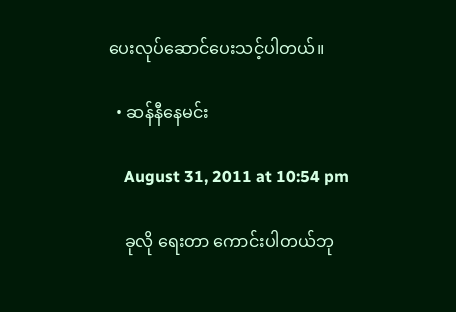ပေးလုပ်ဆောင်ပေးသင့်ပါတယ်။

  • ဆန်နီနေမင်း

    August 31, 2011 at 10:54 pm

    ခုလို ရေးတာ ကောင်းပါတယ်ဘု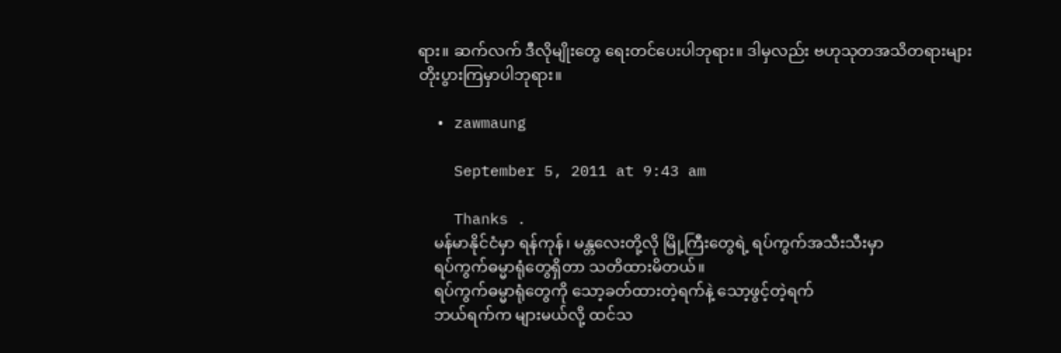ရား။ ဆက်လက် ဒီလိုမျိုးတွေ ရေးတင်ပေးပါဘုရား။ ဒါမှလည်း ဗဟုသုတအသိတရားများ တိုးပွားကြမှာပါဘုရား။

  • zawmaung

    September 5, 2011 at 9:43 am

    Thanks .
    မန်မာနိုင်ငံမှာ ရန်ကုန်၊ မန္တလေးတို့လို မြို့ကြီးတွေရဲ့ ရပ်ကွက်အသီးသီးမှာ
    ရပ်ကွက်ဓမ္မာရုံတွေရှိတာ သတိထားမိတယ်။
    ရပ်ကွက်ဓမ္မာရုံတွေကို သော့ခတ်ထားတဲ့ရက်နဲ့ သော့ဖွင့်တဲ့ရက်
    ဘယ်ရက်က များမယ်လို့ ထင်သ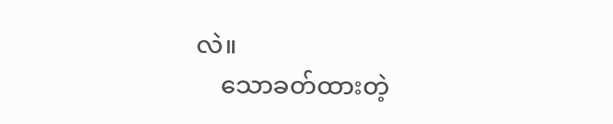လဲ။
    သောခတ်ထားတဲ့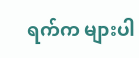ရက်က များပါ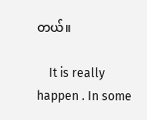တယ်။

    It is really happen . In some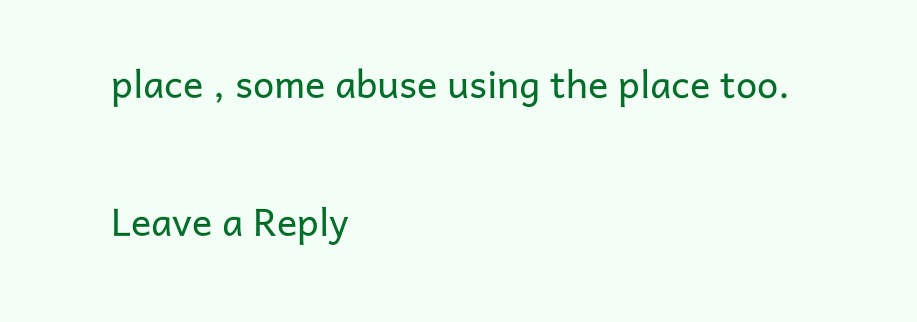place , some abuse using the place too.

Leave a Reply